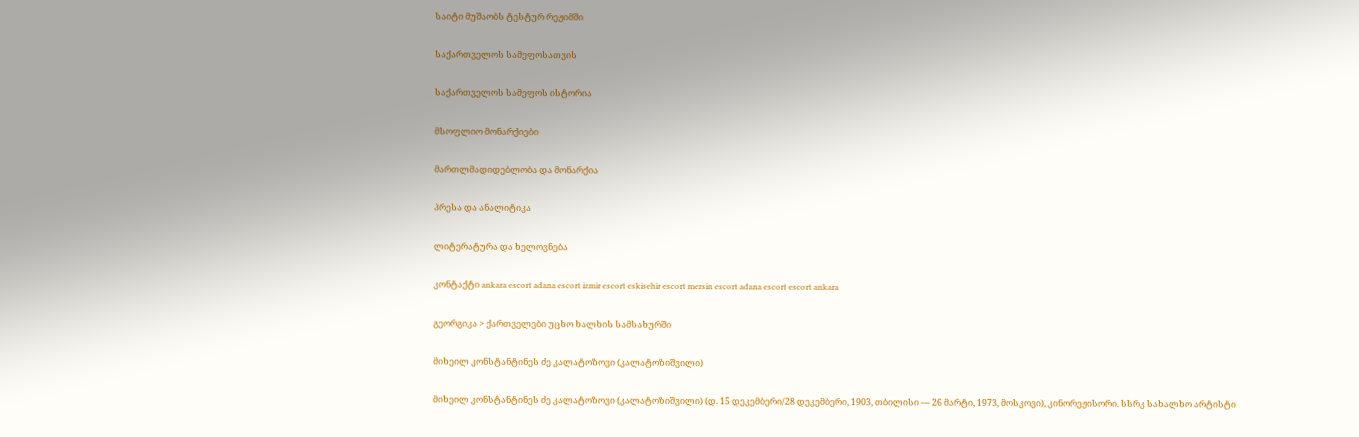საიტი მუშაობს ტესტურ რეჟიმში

საქართველოს სამეფოსათვის

საქართველოს სამეფოს ისტორია

მსოფლიო მონარქიები

მართლმადიდებლობა და მონარქია

პრესა და ანალიტიკა

ლიტერატურა და ხელოვნება

კონტაქტი ankara escort adana escort izmir escort eskisehir escort mersin escort adana escort escort ankara

გეორგიკა > ქართველები უცხო ხალხის სამსახურში

მიხეილ კონსტანტინეს ძე კალატოზოვი (კალატოზიშვილი)

მიხეილ კონსტანტინეს ძე კალატოზოვი (კალატოზიშვილი) (დ. 15 დეკემბერი/28 დეკემბერი, 1903, თბილისი — 26 მარტი, 1973, მოსკოვი), კინორეჟისორი. სსრკ სახალხო არტისტი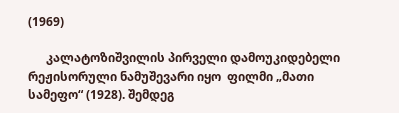(1969)

      კალატოზიშვილის პირველი დამოუკიდებელი რეჟისორული ნამუშევარი იყო  ფილმი „მათი სამეფო“ (1928). შემდეგ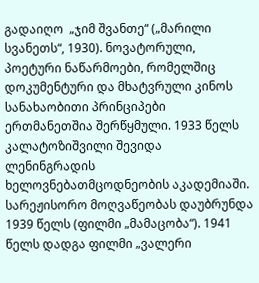გადაიღო  „ჯიმ შვანთე“ („მარილი სვანეთს“, 1930). ნოვატორული, პოეტური ნაწარმოები, რომელშიც დოკუმენტური და მხატვრული კინოს სანახაობითი პრინციპები ერთმანეთშია შერწყმული. 1933 წელს კალატოზიშვილი შევიდა ლენინგრადის ხელოვნებათმცოდნეობის აკადემიაში. სარეჟისორო მოღვაწეობას დაუბრუნდა 1939 წელს (ფილმი „მამაცობა“). 1941 წელს დადგა ფილმი „ვალერი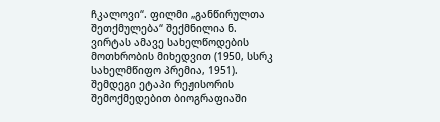ჩკალოვი“. ფილმი „განწირულთა შეთქმულება“ შექმნილია ნ. ვირტას ამავე სახელწოდების მოთხრობის მიხედვით (1950, სსრკ სახელმწიფო პრემია, 1951). შემდეგი ეტაპი რეჟისორის შემოქმედებით ბიოგრაფიაში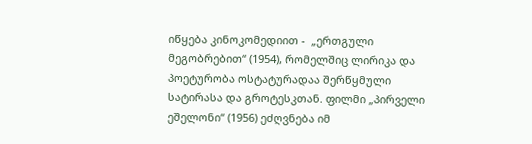იწყება კინოკომედიით -  „ერთგული მეგობრებით“ (1954), რომელშიც ლირიკა და პოეტურობა ოსტატურადაა შერწყმული სატირასა და გროტესკთან. ფილმი „პირველი ეშელონი“ (1956) ეძღვნება იმ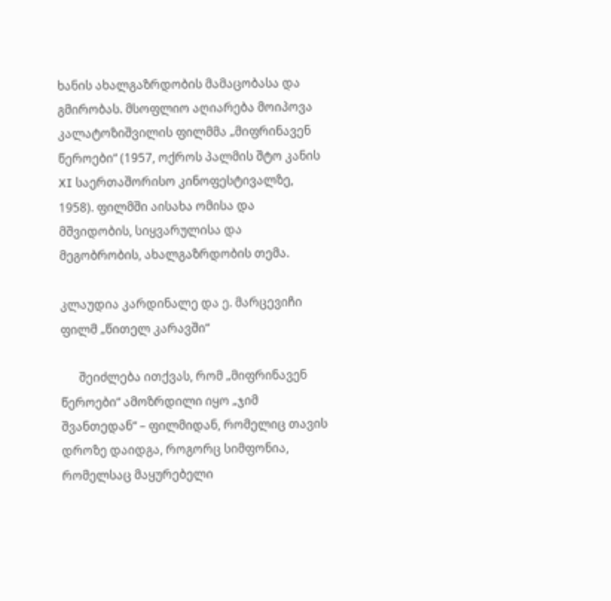ხანის ახალგაზრდობის მამაცობასა და გმირობას. მსოფლიო აღიარება მოიპოვა კალატოზიშვილის ფილმმა „მიფრინავენ წეროები“ (1957, ოქროს პალმის შტო კანის XI საერთაშორისო კინოფესტივალზე, 1958). ფილმში აისახა ომისა და მშვიდობის, სიყვარულისა და მეგობრობის, ახალგაზრდობის თემა.

კლაუდია კარდინალე და ე. მარცევიჩი ფილმ „წითელ კარავში“

      შეიძლება ითქვას, რომ „მიფრინავენ წეროები“ ამოზრდილი იყო „ჯიმ შვანთედან“ – ფილმიდან, რომელიც თავის დროზე დაიდგა, როგორც სიმფონია, რომელსაც მაყურებელი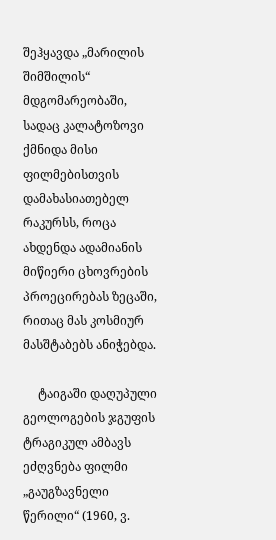შეჰყავდა „მარილის შიმშილის“ მდგომარეობაში, სადაც კალატოზოვი ქმნიდა მისი ფილმებისთვის დამახასიათებელ რაკურსს, როცა ახდენდა ადამიანის მიწიერი ცხოვრების პროეცირებას ზეცაში, რითაც მას კოსმიურ მასშტაბებს ანიჭებდა.

     ტაიგაში დაღუპული გეოლოგების ჯგუფის ტრაგიკულ ამბავს ეძღვნება ფილმი „გაუგზავნელი წერილი“ (1960, ვ.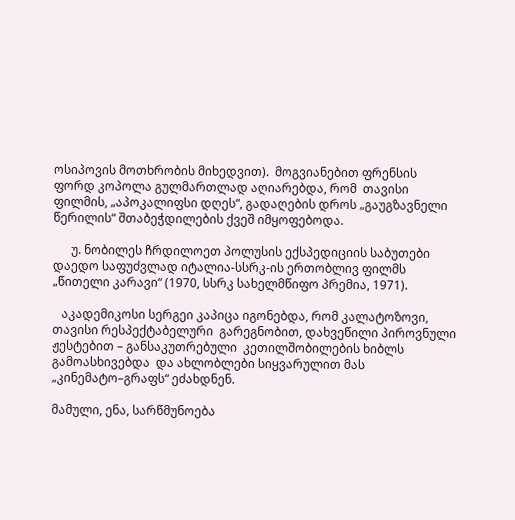ოსიპოვის მოთხრობის მიხედვით).  მოგვიანებით ფრენსის ფორდ კოპოლა გულმართლად აღიარებდა, რომ  თავისი ფილმის, „აპოკალიფსი დღეს“, გადაღების დროს „გაუგზავნელი წერილის“ შთაბეჭდილების ქვეშ იმყოფებოდა.

      უ. ნობილეს ჩრდილოეთ პოლუსის ექსპედიციის საბუთები დაედო საფუძვლად იტალია-სსრკ-ის ერთობლივ ფილმს „წითელი კარავი“ (1970, სსრკ სახელმწიფო პრემია, 1971).

   აკადემიკოსი სერგეი კაპიცა იგონებდა, რომ კალატოზოვი, თავისი რესპექტაბელური  გარეგნობით, დახვეწილი პიროვნული ჟესტებით – განსაკუთრებული  კეთილშობილების ხიბლს გამოასხივებდა  და ახლობლები სიყვარულით მას „კინემატო–გრაფს“ ეძახდნენ.

მამული, ენა, სარწმუნოება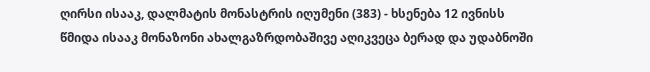ღირსი ისააკ, დალმატის მონასტრის იღუმენი (383) - ხსენება 12 ივნისს
წმიდა ისააკ მონაზონი ახალგაზრდობაშივე აღიკვეცა ბერად და უდაბნოში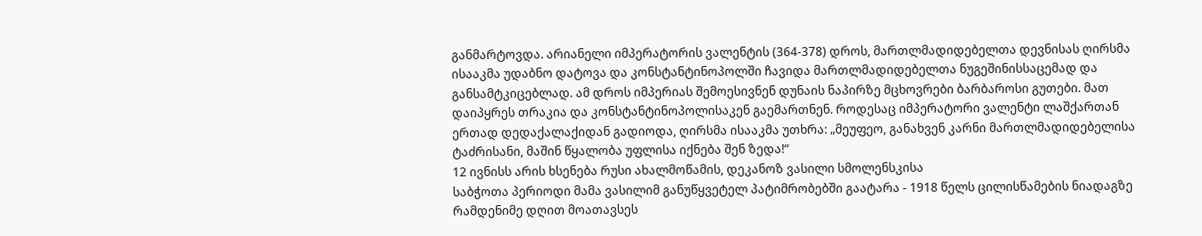განმარტოვდა. არიანელი იმპერატორის ვალენტის (364-378) დროს, მართლმადიდებელთა დევნისას ღირსმა ისააკმა უდაბნო დატოვა და კონსტანტინოპოლში ჩავიდა მართლმადიდებელთა ნუგეშინისსაცემად და განსამტკიცებლად. ამ დროს იმპერიას შემოესივნენ დუნაის ნაპირზე მცხოვრები ბარბაროსი გუთები. მათ დაიპყრეს თრაკია და კონსტანტინოპოლისაკენ გაემართნენ. როდესაც იმპერატორი ვალენტი ლაშქართან ერთად დედაქალაქიდან გადიოდა, ღირსმა ისააკმა უთხრა: „მეუფეო, განახვენ კარნი მართლმადიდებელისა ტაძრისანი, მაშინ წყალობა უფლისა იქნება შენ ზედა!“
12 ივნისს არის ხსენება რუსი ახალმოწამის, დეკანოზ ვასილი სმოლენსკისა
საბჭოთა პერიოდი მამა ვასილიმ განუწყვეტელ პატიმრობებში გაატარა - 1918 წელს ცილისწამების ნიადაგზე რამდენიმე დღით მოათავსეს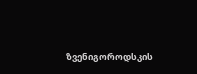ზვენიგოროდსკის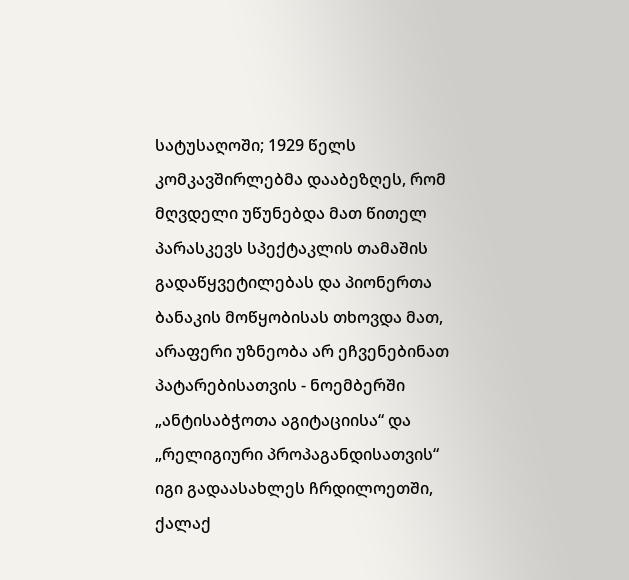სატუსაღოში; 1929 წელს კომკავშირლებმა დააბეზღეს, რომ მღვდელი უწუნებდა მათ წითელ პარასკევს სპექტაკლის თამაშის გადაწყვეტილებას და პიონერთა ბანაკის მოწყობისას თხოვდა მათ, არაფერი უზნეობა არ ეჩვენებინათ პატარებისათვის - ნოემბერში „ანტისაბჭოთა აგიტაციისა“ და „რელიგიური პროპაგანდისათვის“ იგი გადაასახლეს ჩრდილოეთში, ქალაქ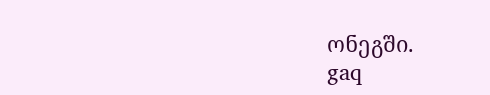ონეგში.
gaq